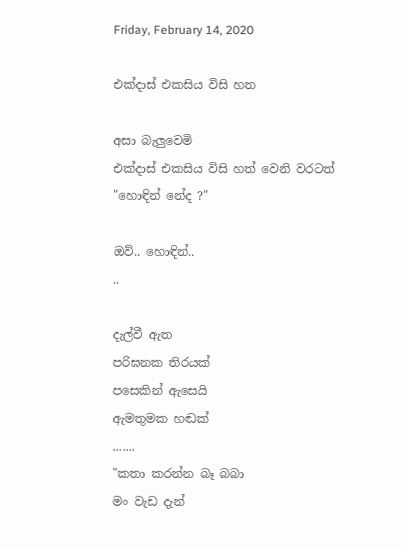Friday, February 14, 2020

එක්දාස් එකසිය විසි හත

අසා බැලුවෙමි
එක්දාස් එකසිය විසි හත් වෙනි වරටත්
"හොඳින් නේද ?"

ඔව්.. හොඳින්..
..

දැල්වී ඇත
පරිඝනක තිරයක්
පසෙකින් ඇසෙයි
ඇමතුමක හඬක්
.......
"කතා කරන්න බෑ බබා
මං වැඩ දැන්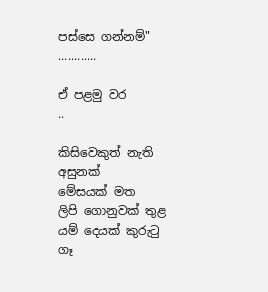පස්සෙ ගන්නම්"
............

ඒ පළමු වර
..

කිසිවෙකුත් නැති
අසුනක්
මේසයක් මත
ලිපි ගොනුවක් තුළ
යම් දෙයක් කුරුටු ගෑ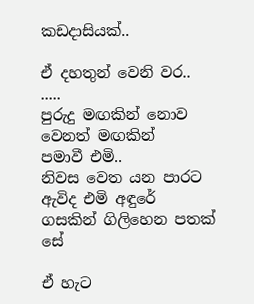කඩදාසියක්..

ඒ දහතුන් වෙනි වර..
.....
පුරුදු මඟකින් නොව
වෙනත් මඟකින්
පමාවී එමි..
නිවස වෙත යන පාරට
ඇවිද එමි අඳුරේ
ගසකින් ගිලිහෙන පතක් සේ

ඒ හැට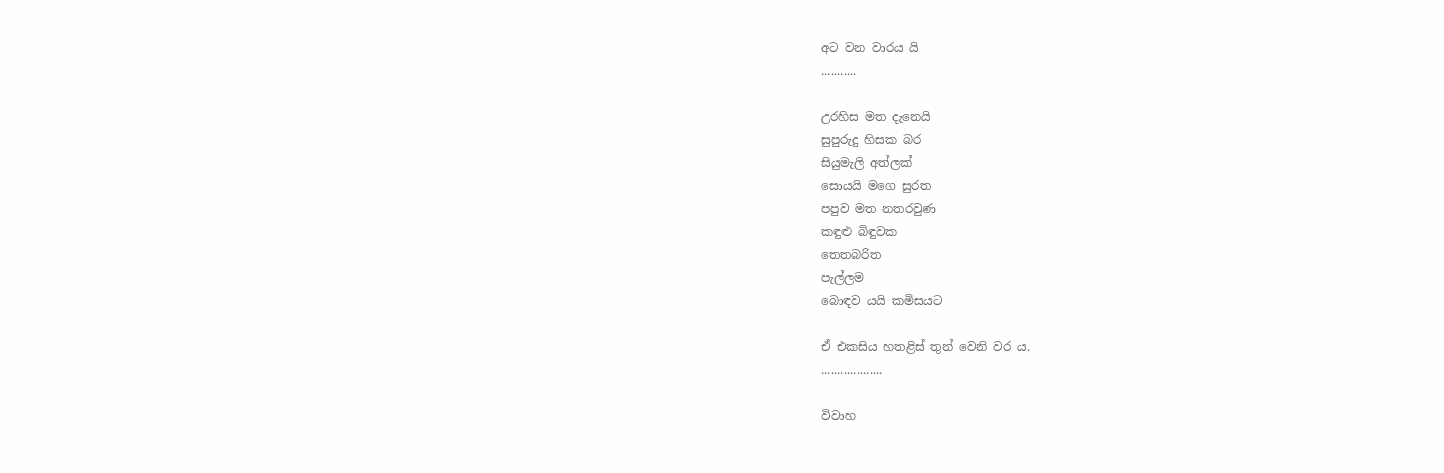අට වන වාරය යි
...........

උරහිස මත දැනෙයි
සුපුරුදු හිසක බර
සියුමැලි අත්ලක්
සොයයි මගෙ සුරත
පපුව මත නතරවුණ
කඳුළු බිඳුවක
තෙතබරිත
පැල්ලම
බොඳව යයි කමිසයට

ඒ එකසිය හතළිස් තුන් වෙනි වර ය.
...................

විවාහ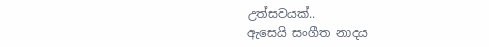උත්සවයක්..
ඇසෙයි සංගීත නාදය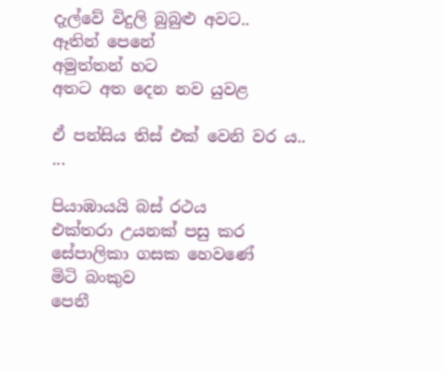දැල්වේ විදුලි බුබුළු අවට..
ඈතින් පෙනේ
අමුත්තන් හට
අතට අත දෙන නව යුවළ

ඒ පන්සිය තිස් එක් වෙනි වර ය..
...

පියාඹායයි බස් රථය
එක්තරා උයනක් පසු කර
සේපාලිකා ගසක හෙවණේ
මිටි බංකුව
පෙනී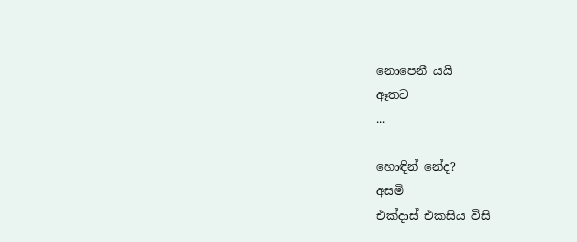නොපෙනී යයි
ඈතට
...

හොඳින් නේද?
අසමි
එක්දාස් එකසිය විසි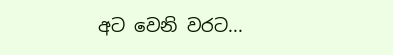අට වෙනි වරට...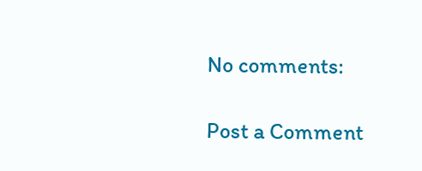No comments:

Post a Comment